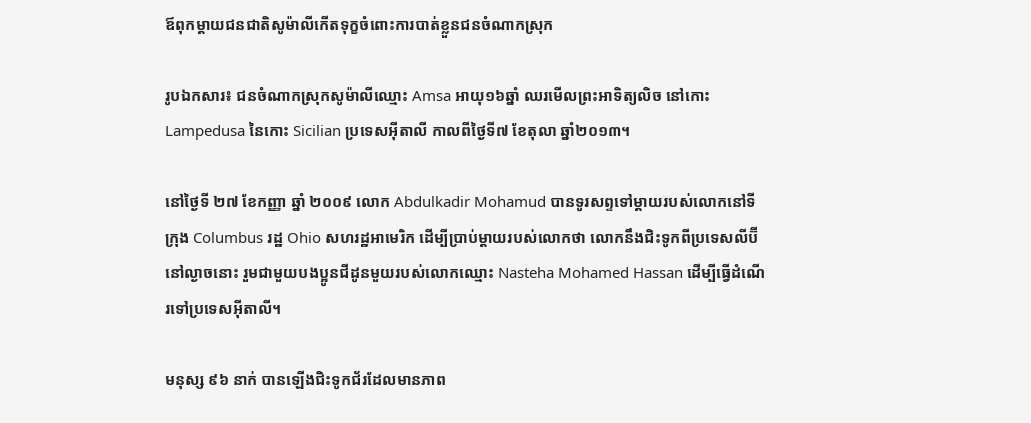ឪពុកម្ដាយជនជាតិសូម៉ាលីកើតទុក្ខចំពោះការបាត់ខ្លួនជនចំណាកស្រុក

រូបឯកសារ៖ ជនចំណាកស្រុកសូម៉ាលីឈ្មោះ Amsa អាយុ១៦ឆ្នាំ ឈរមើលព្រះអាទិត្យលិច នៅកោះ Lampedusa នៃកោះ Sicilian ប្រទេសអ៊ីតាលី កាលពីថ្ងៃទី៧ ខែតុលា ឆ្នាំ២០១៣។

នៅថ្ងៃទី ២៧ ខែកញ្ញា ឆ្នាំ ២០០៩ លោក Abdulkadir Mohamud បានទូរសព្ទទៅម្តាយរបស់លោកនៅទីក្រុង Columbus រដ្ឋ Ohio សហរដ្ឋអាមេរិក ដើម្បីប្រាប់ម្តាយរបស់លោកថា លោកនឹងជិះទូកពីប្រទេសលីប៊ីនៅល្ងាចនោះ រួមជាមួយបងប្អូនជីដូនមួយរបស់លោកឈ្មោះ Nasteha Mohamed Hassan ដើម្បីធ្វើដំណើរទៅប្រទេសអ៊ីតាលី។

មនុស្ស ៩៦ នាក់ បានឡើងជិះទូកជ័រដែលមានភាព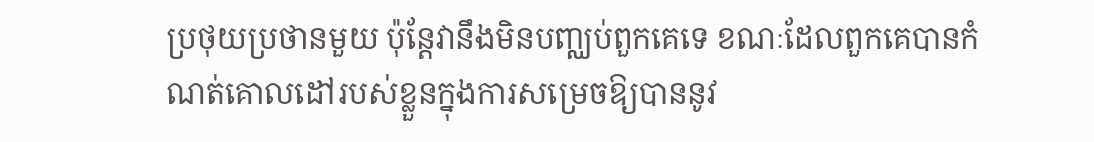ប្រថុយប្រថានមួយ ប៉ុន្តែវានឹងមិនបញ្ឈប់ពួកគេទេ ខណៈដែលពួកគេបានកំណត់គោលដៅរបស់ខ្លួនក្នុងការសម្រេចឱ្យបាននូវ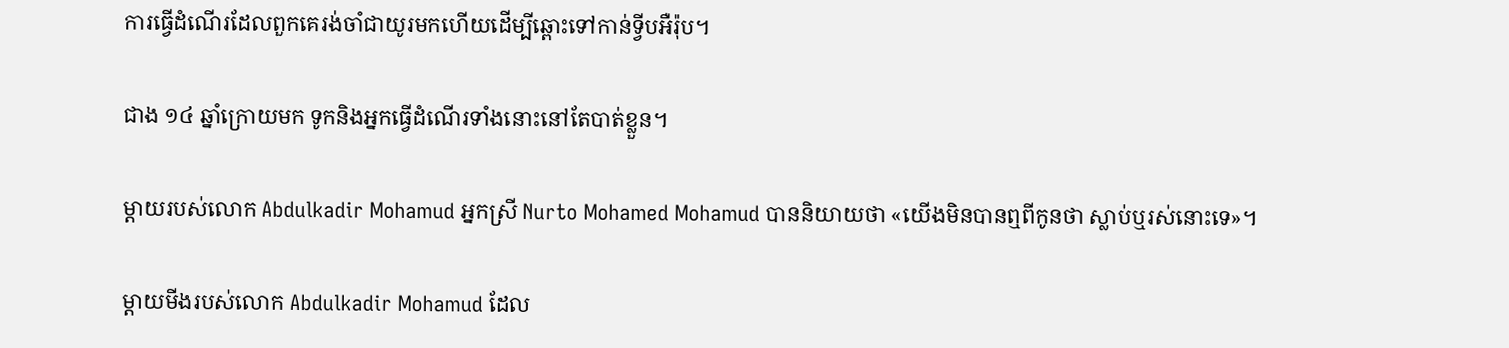ការធ្វើដំណើរដែលពួកគេរង់ចាំជាយូរមកហើយដើម្បីឆ្ពោះទៅកាន់ទ្វីបអឺរ៉ុប។

ជាង ១៤ ឆ្នាំក្រោយមក ទូកនិងអ្នកធ្វើដំណើរទាំងនោះនៅតែបាត់ខ្លួន។

ម្តាយរបស់លោក Abdulkadir Mohamud អ្នកស្រី Nurto Mohamed Mohamud បាននិយាយថា «យើងមិនបានឮពីកូនថា ស្លាប់ឬរស់នោះទេ‍»។

ម្តាយមីងរបស់លោក Abdulkadir Mohamud ដែល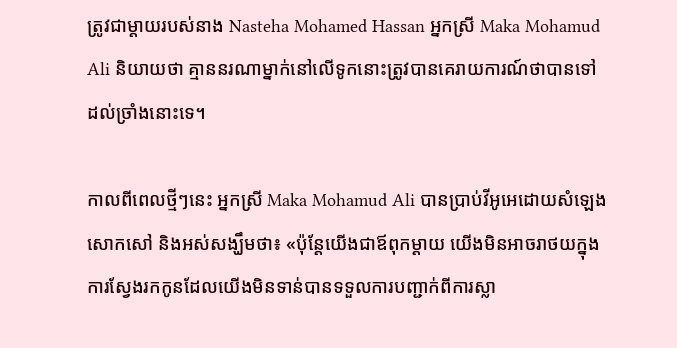ត្រូវជាម្តាយរបស់នាង Nasteha Mohamed Hassan អ្នកស្រី Maka Mohamud Ali និយាយថា គ្មាននរណាម្នាក់នៅលើទូកនោះត្រូវបានគេរាយការណ៍ថាបានទៅដល់ច្រាំងនោះទេ។

កាលពីពេលថ្មីៗនេះ អ្នកស្រី Maka Mohamud Ali បានប្រាប់វីអូអេដោយសំឡេងសោកសៅ និងអស់សង្ឃឹមថា៖ «ប៉ុន្តែយើងជាឪពុកម្តាយ យើងមិនអាចរាថយក្នុងការស្វែងរកកូនដែលយើងមិនទាន់បានទទួលការបញ្ជាក់ពីការស្លា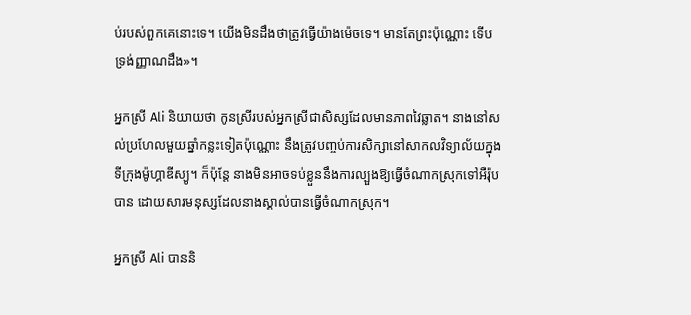ប់របស់ពួកគេនោះទេ‍។ យើងមិនដឹងថាត្រូវធ្វើយ៉ាងម៉េចទេ។ មានតែព្រះប៉ុណ្ណោះ ទើបទ្រង់ញ្ញាណដឹង»។

អ្នកស្រី Ali និយាយថា កូនស្រីរបស់អ្នកស្រីជាសិស្សដែលមានភាពវៃឆ្លាត។ នាងនៅសល់ប្រហែលមួយឆ្នាំកន្លះទៀតប៉ុណ្ណោះ នឹងត្រូវបញ្ចប់ការសិក្សានៅសាកលវិទ្យាល័យក្នុងទីក្រុងម៉ូហ្គាឌីស្យូ។ ក៏ប៉ុន្តែ នាងមិនអាចទប់ខ្លួននឹងការល្បួងឱ្យធ្វើចំណាកស្រុកទៅអឺរ៉ុបបាន ដោយសារមនុស្សដែលនាងស្គាល់បានធ្វើចំណាកស្រុក។

អ្នកស្រី Ali បាននិ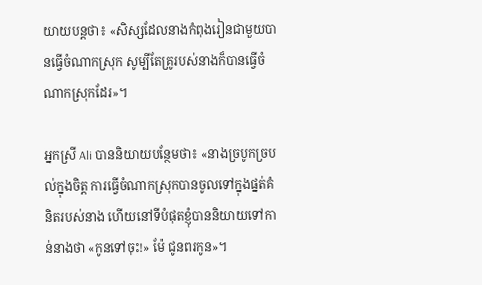យាយបន្តថា៖ «សិស្សដែលនាងកំពុងរៀនជាមួយបានធ្វើចំណាកស្រុក សូម្បីតែគ្រូរបស់នាងក៏បានធ្វើចំណាកស្រុកដែរ‍»។

អ្នកស្រី Ali បាននិយាយបន្ថែមថា៖ «នាងច្របូកច្របល់ក្នុងចិត្ត ការធ្វើចំណាកស្រុកបានចូលទៅក្នុងផ្នត់គំនិតរបស់នាង ហើយនៅទីបំផុតខ្ញុំបាននិយាយទៅកាន់នាងថា «កូនទៅចុះ!» ម៉ែ ជូនពរកូន»។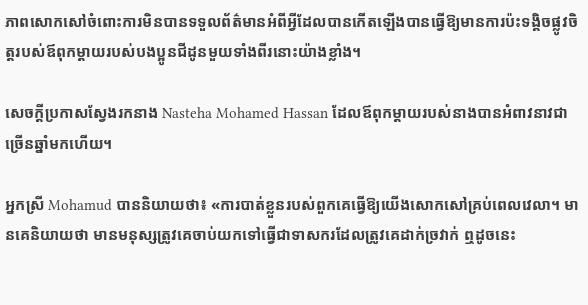ភាពសោកសៅចំពោះការមិនបានទទួលព័ត៌មានអំពីអ្វីដែលបានកើតឡើងបានធ្វើឱ្យមានការប៉ះទង្គិចផ្លូវចិត្តរបស់ឪពុកម្តាយរបស់បងប្អូនជីដូនមួយទាំងពីរនោះយ៉ាងខ្លាំង។

សេចក្តីប្រកាសស្វែងរកនាង Nasteha Mohamed Hassan ដែលឪពុកម្តាយរបស់នាងបានអំពាវនាវជាច្រើនឆ្នាំមកហើយ។

អ្នកស្រី Mohamud បាននិយាយថា៖ «ការបាត់ខ្លួនរបស់ពួកគេធ្វើឱ្យយើងសោកសៅគ្រប់ពេលវេលា។ មានគេនិយាយថា មានមនុស្សត្រូវគេចាប់យកទៅធ្វើជាទាសករដែលត្រូវគេដាក់ច្រវាក់ ឮដូចនេះ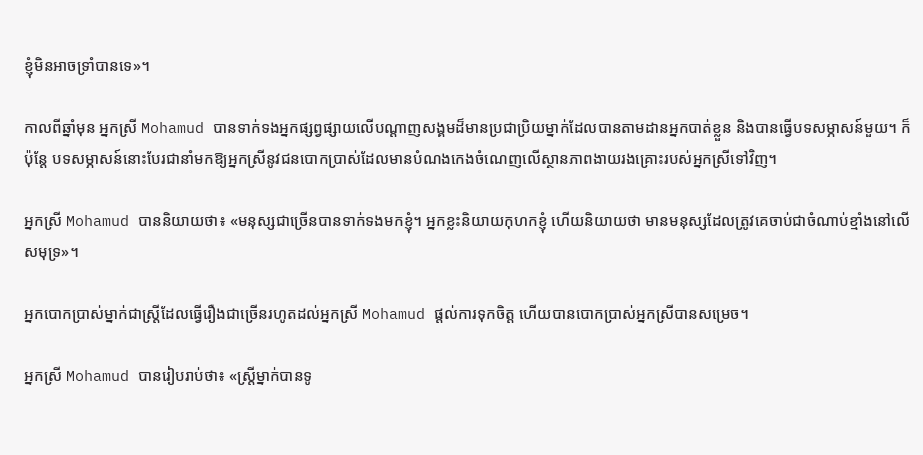ខ្ញុំមិនអាចទ្រាំបានទេ»។

កាលពីឆ្នាំមុន អ្នកស្រី Mohamud បានទាក់ទងអ្នកផ្សព្វផ្សាយលើបណ្តាញសង្គមដ៏មានប្រជាប្រិយម្នាក់ដែលបានតាមដានអ្នកបាត់ខ្លួន និងបានធ្វើបទសម្ភាសន៍មួយ។ ក៏ប៉ុន្តែ បទសម្ភាសន៍នោះបែរជានាំមកឱ្យអ្នកស្រីនូវជនបោកប្រាស់ដែលមានបំណងកេងចំណេញលើស្ថានភាពងាយរងគ្រោះរបស់អ្នកស្រីទៅវិញ។

អ្នកស្រី Mohamud បាននិយាយថា៖ «មនុស្សជាច្រើនបានទាក់ទងមកខ្ញុំ។ អ្នកខ្លះនិយាយកុហកខ្ញុំ ហើយនិយាយថា មានមនុស្សដែលត្រូវគេចាប់ជាចំណាប់ខ្មាំងនៅលើសមុទ្រ»។

អ្នកបោកប្រាស់ម្នាក់ជាស្ត្រីដែលធ្វើរឿងជាច្រើនរហូតដល់អ្នកស្រី Mohamud ផ្តល់ការទុកចិត្ត ហើយបានបោកប្រាស់អ្នកស្រីបានសម្រេច។

អ្នកស្រី Mohamud បានរៀបរាប់ថា៖ «ស្ត្រីម្នាក់បានទូ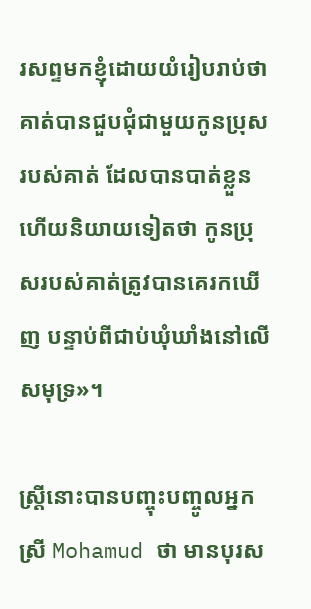រសព្ទមកខ្ញុំដោយយំរៀបរាប់ថា គាត់បានជួបជុំជាមួយកូនប្រុសរបស់គាត់ ដែលបានបាត់ខ្លួន ហើយនិយាយទៀតថា កូនប្រុសរបស់គាត់ត្រូវបានគេរកឃើញ បន្ទាប់ពីជាប់ឃុំឃាំងនៅលើសមុទ្រ‍»។

ស្ត្រីនោះបានបញ្ចុះបញ្ចូលអ្នកស្រី Mohamud ថា មានបុរស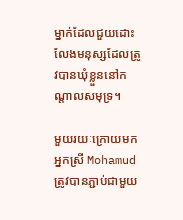ម្នាក់ដែលជួយដោះលែងមនុស្សដែលត្រូវបានឃុំខ្លួននៅកណ្តាលសមុទ្រ។

មួយរយៈក្រោយមក អ្នកស្រី Mohamud ត្រូវបានភ្ជាប់ជាមួយ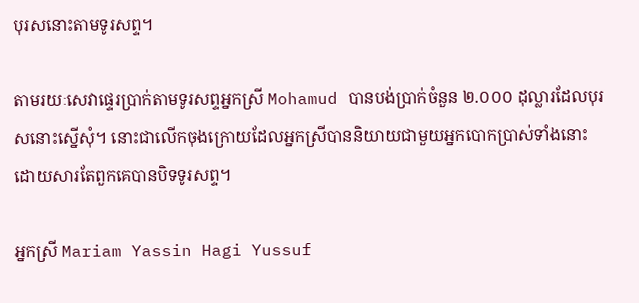បុរសនោះតាមទូរសព្ទ។

តាមរយៈសេវាផ្ទេរប្រាក់តាមទូរសព្ទអ្នកស្រី Mohamud បានបង់ប្រាក់ចំនួន ២.០០០ ដុល្លារដែលបុរសនោះស្នើសុំ។ នោះជាលើកចុងក្រោយដែលអ្នកស្រីបាននិយាយជាមួយអ្នកបោកប្រាស់ទាំងនោះ ដោយសារតែពួកគេបានបិទទូរសព្ទ។

អ្នកស្រី Mariam Yassin Hagi Yussuf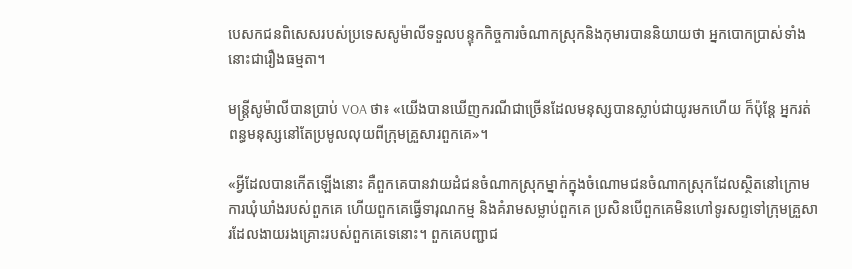បេសកជនពិសេសរបស់ប្រទេសសូម៉ាលីទទួលបន្ទុកកិច្ចការចំណាកស្រុកនិងកុមារបាននិយាយថា អ្នកបោកប្រាស់ទាំងនោះជារឿងធម្មតា។

មន្ត្រីសូម៉ាលីបានប្រាប់ VOA ថា៖ «យើងបានឃើញករណីជាច្រើនដែលមនុស្សបានស្លាប់ជាយូរមកហើយ ក៏ប៉ុន្តែ អ្នករត់ពន្ធមនុស្សនៅតែប្រមូលលុយពីក្រុមគ្រួសារពួកគេ»។

«អ្វីដែលបានកើតឡើងនោះ គឺពួកគេបានវាយដំជនចំណាកស្រុកម្នាក់ក្នុងចំណោមជនចំណាកស្រុកដែលស្ថិតនៅក្រោមការឃុំឃាំងរបស់ពួកគេ ហើយពួកគេធ្វើទារុណកម្ម និងគំរាមសម្លាប់ពួកគេ ប្រសិនបើពួកគេមិនហៅទូរសព្ទទៅក្រុមគ្រួសារដែលងាយរងគ្រោះរបស់ពួកគេទេនោះ។ ពួកគេបញ្ជាជ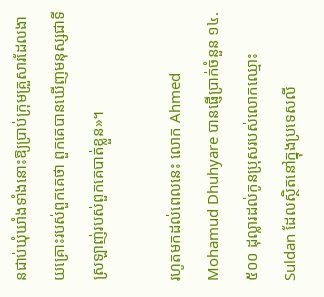នជាប់ឃុំឃាំងទាំងនោះឱ្យប្រាប់ក្រុមគ្រួសារដែលងាយគ្រោះរបស់ពួកគេថា ពួកគេបានឃើញមនុស្សជាទីស្រឡាញ់របស់ពួកគេបាត់ខ្លួន»។

រហូតមកដល់ពេលនេះ លោក Ahmed Mohamud Dhuhyare បានផ្ញើប្រាក់ចំនួន ១៤.៥០០ ដុល្លារដល់កូនប្រុសរបស់លោកឈ្មោះ Suldan ដែលស្ថិតនៅក្នុងប្រទេសលី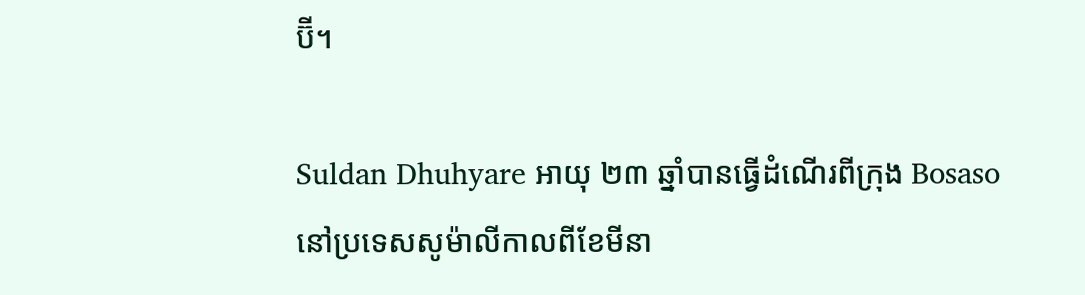ប៊ី។

Suldan Dhuhyare អាយុ ២៣ ឆ្នាំបានធ្វើដំណើរពីក្រុង Bosaso នៅប្រទេសសូម៉ាលីកាលពីខែមីនា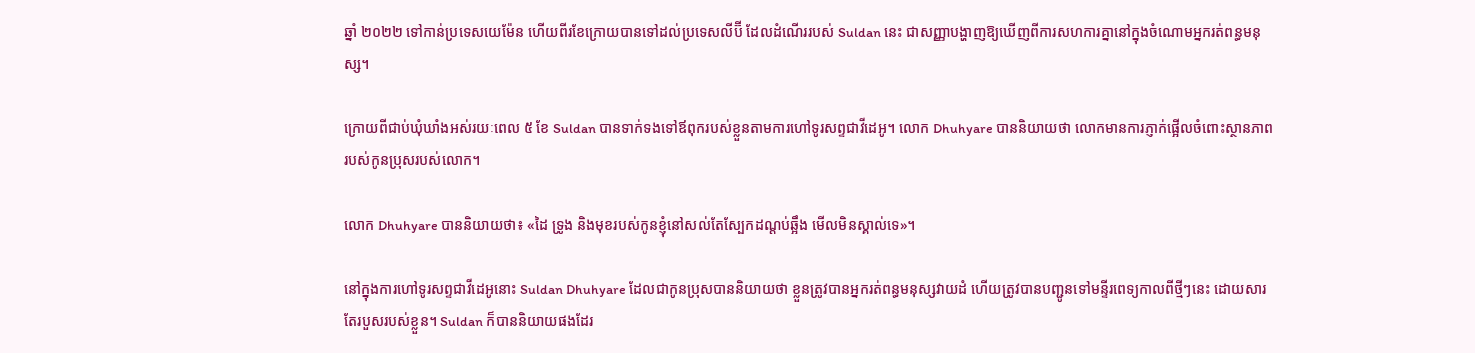ឆ្នាំ ២០២២ ទៅកាន់ប្រទេសយេម៉ែន ហើយពីរខែក្រោយបានទៅដល់ប្រទេសលីប៊ី ដែលដំណើររបស់ Suldan នេះ ជាសញ្ញាបង្ហាញឱ្យឃើញពីការសហការគ្នានៅក្នុងចំណោមអ្នករត់ពន្ធមនុស្ស។

ក្រោយពីជាប់ឃុំឃាំងអស់រយៈពេល ៥ ខែ Suldan បានទាក់ទងទៅឪពុករបស់ខ្លួនតាមការហៅទូរសព្ទជាវីដេអូ។ លោក Dhuhyare បាននិយាយថា លោកមានការភ្ញាក់ផ្អើលចំពោះស្ថានភាពរបស់កូនប្រុសរបស់លោក។

លោក Dhuhyare បាននិយាយថា៖ «ដៃ ទ្រូង និងមុខរបស់កូនខ្ញុំនៅសល់តែស្បែកដណ្តប់ឆ្អឹង មើលមិនស្គាល់ទេ»។

នៅក្នុងការហៅទូរសព្ទជាវីដេអូនោះ Suldan Dhuhyare ដែលជាកូនប្រុសបាននិយាយថា ខ្លួនត្រូវបានអ្នករត់ពន្ធមនុស្សវាយដំ ហើយត្រូវបានបញ្ជូនទៅមន្ទីរពេទ្យកាលពីថ្មីៗនេះ ដោយសារតែរបួសរបស់ខ្លួន។ Suldan ក៏បាននិយាយផងដែរ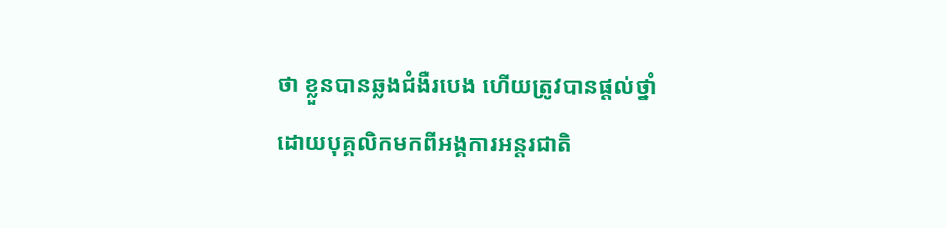ថា ខ្លួនបានឆ្លងជំងឺរបេង ហើយត្រូវបានផ្តល់ថ្នាំដោយបុគ្គលិកមកពីអង្គការអន្តរជាតិ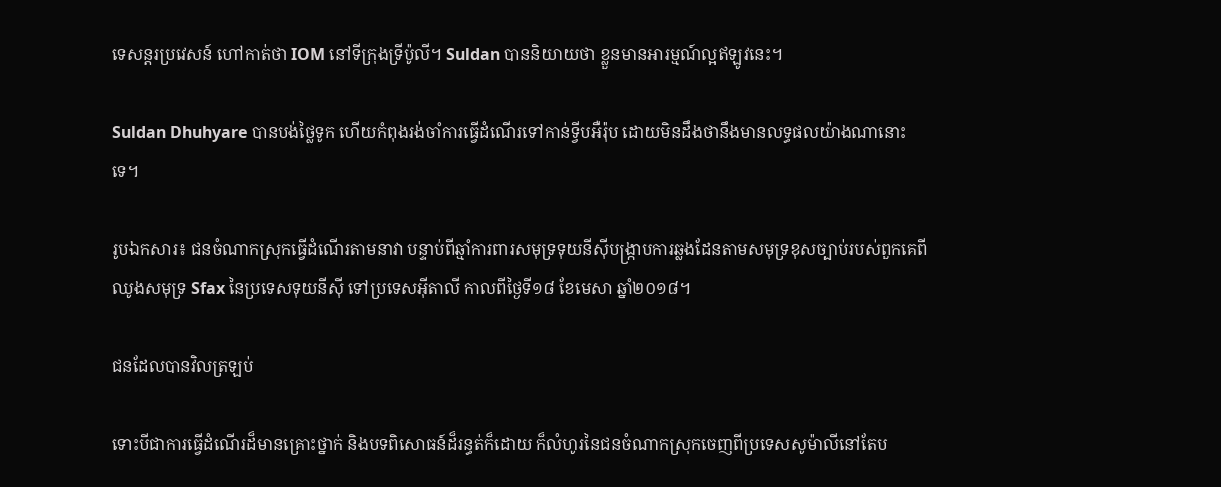ទេសន្តរប្រវេសន៍ ហៅកាត់ថា IOM នៅទីក្រុងទ្រីប៉ូលី។ Suldan បាននិយាយថា ខ្លួនមានអារម្មណ៍ល្អឥឡូវនេះ។

Suldan Dhuhyare បានបង់ថ្លៃទូក ហើយកំពុងរង់ចាំការធ្វើដំណើរទៅកាន់ទ្វីបអឺរ៉ុប ដោយមិនដឹងថានឹងមានលទ្ធផលយ៉ាងណានោះទេ។

រូបឯកសារ៖ ជនចំណាកស្រុកធ្វើដំណើរតាមនាវា បន្ទាប់ពីឆ្មាំការពារសមុទ្រទុយនីស៊ីបង្ក្រាបការឆ្លងដែនតាមសមុទ្រខុសច្បាប់របស់ពួកគេពីឈូងសមុទ្រ Sfax នៃប្រទេសទុយនីស៊ី ទៅប្រទេសអ៊ីតាលី កាលពីថ្ងៃទី១៨ ខែមេសា ឆ្នាំ២០១៨។

ជនដែលបានវិលត្រឡប់

ទោះបីជាការធ្វើដំណើរដ៏មានគ្រោះថ្នាក់ និងបទពិសោធន៍ដ៏រន្ធត់ក៏ដោយ ក៏លំហូរនៃជនចំណាកស្រុកចេញពីប្រទេសសូម៉ាលីនៅតែប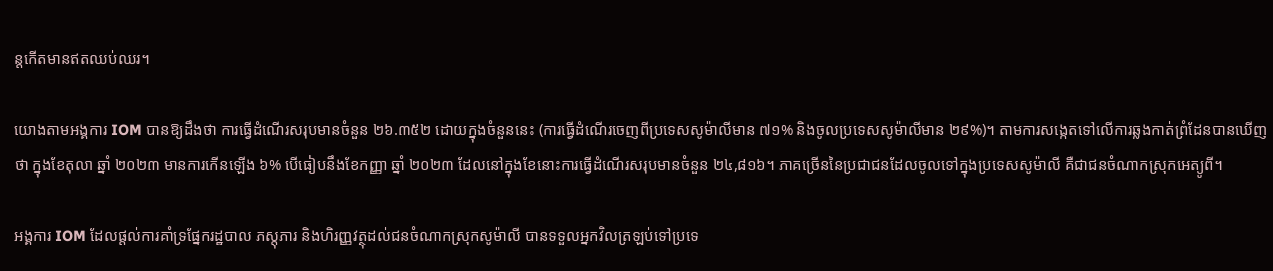ន្តកើតមានឥតឈប់ឈរ។

យោងតាមអង្គការ IOM បានឱ្យដឹងថា ការធ្វើដំណើរសរុបមានចំនួន ២៦.៣៥២ ដោយក្នុងចំនួននេះ (ការធ្វើដំណើរចេញពីប្រទេសសូម៉ាលីមាន ៧១% និងចូលប្រទេសសូម៉ាលីមាន ២៩%)។ តាមការសង្កេតទៅលើការឆ្លងកាត់ព្រំដែនបានឃើញថា ក្នុងខែតុលា ឆ្នាំ ២០២៣ មានការកើនឡើង ៦% បើធៀបនឹងខែកញ្ញា ឆ្នាំ ២០២៣ ដែលនៅក្នុងខែនោះការធ្វើដំណើរសរុបមានចំនួន ២៤,៨១៦។ ភាគច្រើននៃប្រជាជនដែលចូលទៅក្នុងប្រទេសសូម៉ាលី គឺជាជនចំណាកស្រុកអេត្យូពី។

អង្គការ IOM ដែលផ្តល់ការគាំទ្រផ្នែករដ្ឋបាល ភស្តុភារ និងហិរញ្ញវត្ថុដល់ជនចំណាកស្រុកសូម៉ាលី បានទទួលអ្នកវិលត្រឡប់ទៅប្រទេ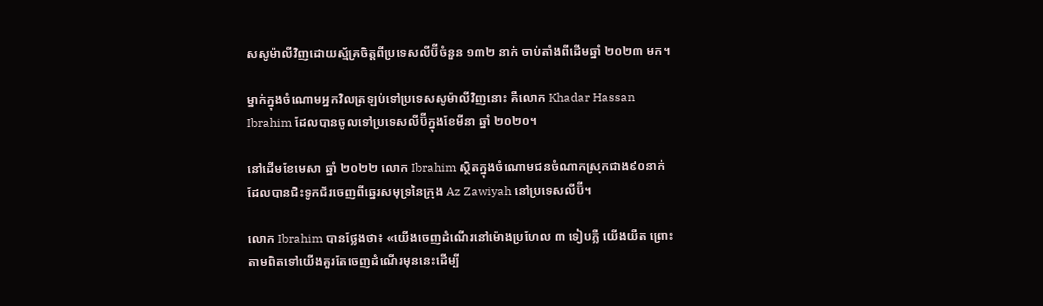សសូម៉ាលីវិញដោយស្ម័គ្រចិត្តពីប្រទេសលីប៊ីចំនួន ១៣២ នាក់ ចាប់តាំងពីដើមឆ្នាំ ២០២៣ មក។

ម្នាក់ក្នុងចំណោមអ្នកវិលត្រឡប់ទៅប្រទេសសូម៉ាលីវិញនោះ គឺលោក Khadar Hassan Ibrahim ដែលបានចូលទៅប្រទេសលីប៊ីក្នុងខែមីនា ឆ្នាំ ២០២០។

នៅដើមខែមេសា ឆ្នាំ ២០២២ លោក Ibrahim ស្ថិតក្នុងចំណោមជនចំណាកស្រុកជាង៩០នាក់ ដែលបានជិះទូកជ័រចេញពីឆ្នេរសមុទ្រនៃក្រុង Az Zawiyah នៅប្រទេសលីប៊ី។

លោក Ibrahim បានថ្លែងថា៖ «យើងចេញដំណើរនៅម៉ោងប្រហែល ៣ ទៀបភ្លឺ យើងយឺត ព្រោះតាមពិតទៅយើងគួរតែចេញដំណើរមុននេះដើម្បី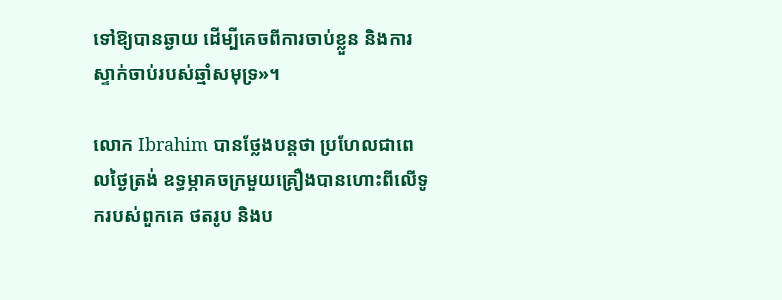ទៅឱ្យបានឆ្ងាយ ដើម្បីគេចពីការចាប់ខ្លួន និងការស្ទាក់ចាប់‍របស់ឆ្មាំសមុទ្រ»។

លោក Ibrahim បានថ្លែងបន្តថា ប្រហែលជាពេលថ្ងៃត្រង់ ឧទ្ធម្ភាគចក្រមួយគ្រឿងបានហោះពីលើទូករបស់ពួកគេ ថតរូប និងប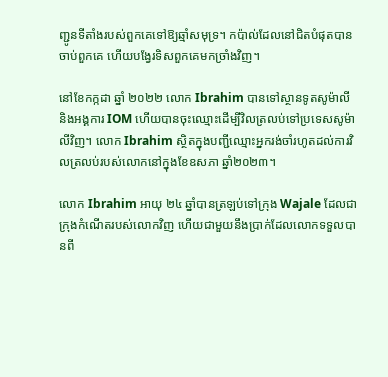ញ្ជូនទីតាំងរបស់ពួកគេទៅឱ្យឆ្មាំសមុទ្រ។ កប៉ាល់ដែលនៅជិតបំផុតបានចាប់ពួកគេ ហើយបង្វែរទិសពួកគេមកច្រាំងវិញ។

នៅខែកក្កដា ឆ្នាំ ២០២២ លោក Ibrahim បានទៅស្ថានទូតសូម៉ាលី និងអង្គការ IOM ហើយបានចុះឈ្មោះដើម្បីវិលត្រលប់ទៅប្រទេសសូម៉ាលីវិញ។ លោក Ibrahim ស្ថិតក្នុងបញ្ជីឈ្មោះអ្នករង់ចាំរហូតដល់ការវិលត្រលប់របស់លោកនៅក្នុងខែឧសភា ឆ្នាំ២០២៣។

លោក Ibrahim អាយុ ២៤ ឆ្នាំបានត្រឡប់ទៅក្រុង Wajale ដែលជាក្រុងកំណើតរបស់លោកវិញ ហើយជាមួយនឹងប្រាក់ដែលលោកទទួលបានពី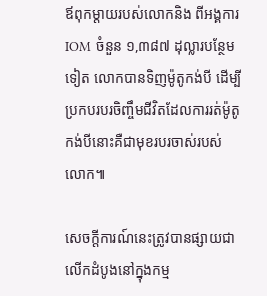ឪពុកម្តាយរបស់លោកនិង ពីអង្គការ IOM ចំនួន ១,៣៨៧ ដុល្លារបន្ថែមទៀត លោកបានទិញម៉ូតូកង់បី ដើម្បីប្រកបរបរចិញ្ចឹមជីវិតដែលការរត់ម៉ូតូកង់បីនោះគឺជាមុខរបរចាស់របស់លោក៕

សេចក្តីការណ៍នេះត្រូវបានផ្សាយជាលើកដំបូងនៅក្នុងកម្ម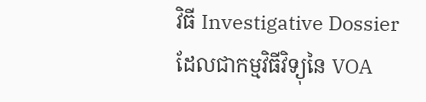វិធី Investigative Dossier ដែលជាកម្មវិធីវិទ្យុនៃ VOA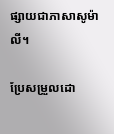ផ្សាយជាភាសាសូម៉ាលី។

ប្រែសម្រួលដោ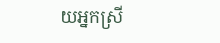យអ្នកស្រី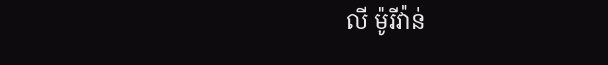លី ម៉ូរីវ៉ាន់